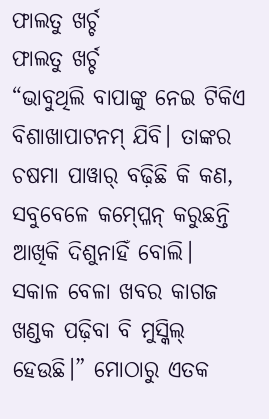ଫାଲତୁ ଖର୍ଚ୍ଚ
ଫାଲତୁ ଖର୍ଚ୍ଚ
“ଭାବୁଥିଲି ବାପାଙ୍କୁ ନେଇ ଟିକିଏ ବିଶାଖାପାଟନମ୍ ଯିବି। ତାଙ୍କର ଚଷମା ପାୱାର୍ ବଢ଼ିଛି କି କଣ, ସବୁବେଳେ କମ୍ପ୍ଳେନ୍ କରୁଛନ୍ତି ଆଖିକି ଦିଶୁନାହିଁ ବୋଲି। ସକାଳ ବେଳା ଖବର କାଗଜ ଖଣ୍ଡକ ପଢ଼ିବା ବି ମୁସ୍କିଲ୍ ହେଉଛି।” ମୋଠାରୁ ଏତକ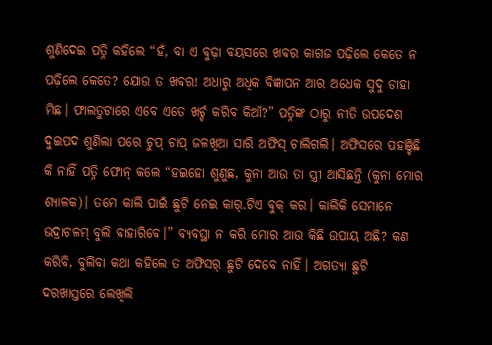ଶୁଣିଦେଇ ପତ୍ନି କହିଲେ “ହଁ, ବା ଏ ବୁଢ଼ା ବୟସରେ ଖବର କାଗଜ ପଢ଼ିଲେ କେତେ ନ ପଢ଼ିଲେ କେତେ? ଯୋଉ ତ ଖବର! ଅଧାରୁ ଅଧିକ ବିଜ୍ଞାପନ ଆର ଅଧେକ ସୁଦୁ ଡାହା ମିଛ। ଫାଲତୁଟାରେ ଏବେ ଏତେ ଖର୍ଚ୍ଚ କରିବ କିଆଁ?” ପତ୍ନିଙ୍କ ଠାରୁ ନୀତି ଉପଦେଶ ଦୁଇପଦ ଶୁଣିଲା ପରେ ଚୁପ୍ ଚାପ୍ ଜଳଖିଆ ସାରି ଅଫିସ୍ ଚାଲିଗଲି। ଅଫିସରେ ପହଞ୍ଚିଛି କି ନାହିଁ ପତ୍ନି ଫୋନ୍ କଲେ “ହଇହୋ ଶୁଣୁଛ, କୁନା ଆଉ ତା ସ୍ତ୍ରୀ ଆସିଛନ୍ତି (କୁନା ମୋର ଶ୍ୟାଳକ)। ତମେ କାଲି ପାଇଁ ଛୁଟି ନେଇ କାର୍.ଟିଏ ବୁକ୍ କର। କାଲିକି ସେମାନେ ଭଦ୍ରାଚଳମ୍ ବୁଲି ବାହାରିବେ।” ବ୍ୟବସ୍ଥା ନ କରି ମୋର ଆଉ କିଛି ଉପାୟ ଅଛି? କଣ କରିବି, ବୁଲିବା କଥା କହିଲେ ତ ଅଫିସର୍ ଛୁଟି ଦେବେ ନାହିଁ। ଅଗତ୍ୟା ଛୁଟି ଦରଖାସ୍ତରେ ଲେଖିଲି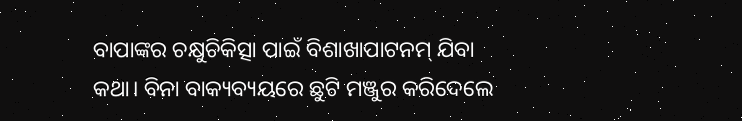ବାପାଙ୍କର ଚକ୍ଷୁଚିକିତ୍ସା ପାଇଁ ବିଶାଖାପାଟନମ୍ ଯିବା କଥା। ବିନା ବାକ୍ୟବ୍ୟୟରେ ଛୁଟି ମଞ୍ଜୁର କରିଦେଲେ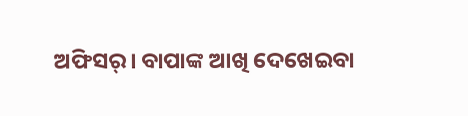ଅଫିସର୍। ବାପାଙ୍କ ଆଖି ଦେଖେଇବା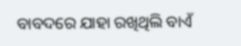ବାବଦରେ ଯାହା ରଖିଥିଲି ବାଏଁ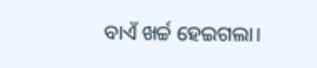ବାଏଁ ଖର୍ଚ୍ଚ ହେଇଗଲା।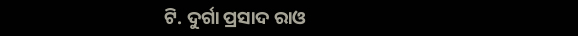ଟି. ଦୁର୍ଗା ପ୍ରସାଦ ରାଓ